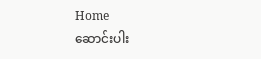Home
ဆောင်းပါး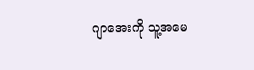ဂျာအေးကို သူ့အမေ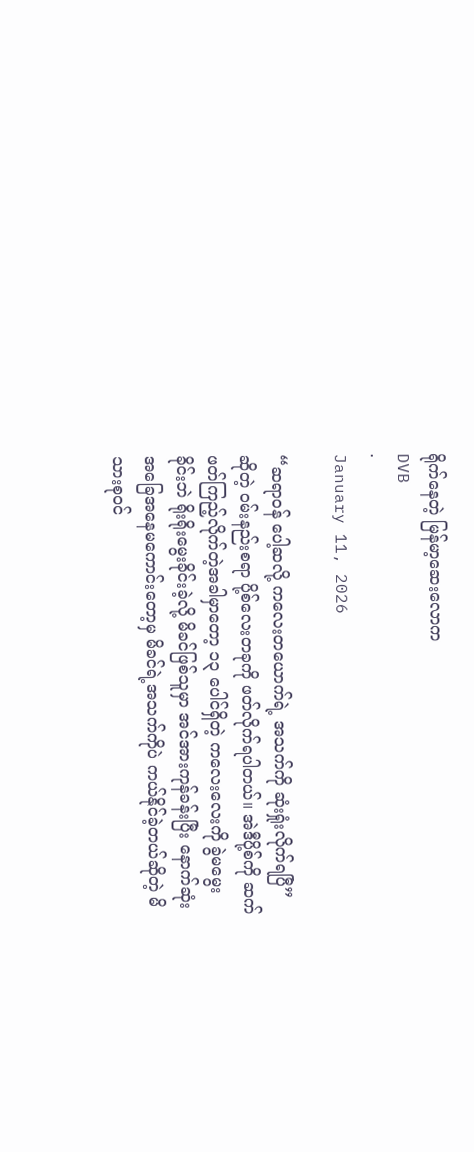ရိုက်နေတဲ့ မြန်မာ့ဆေးလောက
DVB
·
January 11, 2026

“ဆရာဝန် ပေါ့ဆလို့ ကလေးတယောက်ရဲ့ အသက်ကို ဆုံးရှုံးလိုက်ရပြီ” ဆိုတဲ့ ဝမ်းနည်းစရာ ပို့စ်လေးတခုကို ဖတ်လိုက်ရပါတယ်။ အဲဒီပို့စ်ကို ဆက်ဖတ်ကြည့်လိုက်တဲ့အခါမှာတော့ ၁၃ ပေါင်ရှိတဲ့ ကလေးလေးကို ခွဲမမွေးခိုင်းဘဲ ရိုးရိုးမွေးခိုင်းခဲ့လို့ မိခင်ဖြစ်သူမှာ အင်အားကုန်ခန်းပြီး နောက်ဆုံး အခြေအနေမကောင်းတော့မှ မိခင်ရဲ့အသက်ကိုပဲ ကယ်နိုင်ခဲ့တယ်ဆိုတဲ့ မိသားစုဝင်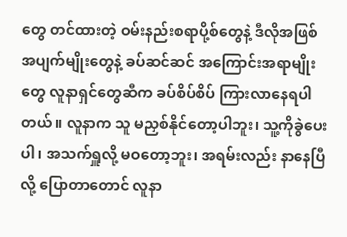တွေ တင်ထားတဲ့ ဝမ်းနည်းစရာပို့စ်တွေနဲ့ ဒီလိုအဖြစ်အပျက်မျိုးတွေနဲ့ ခပ်ဆင်ဆင် အကြောင်းအရာမျိုးတွေ လူနာရှင်တွေဆီက ခပ်စိပ်စိပ် ကြားလာနေရပါတယ်။ လူနာက သူ မညှစ်နိုင်တော့ပါဘူး၊ သူ့ကိုခွဲပေးပါ၊ အသက်ရှူလို့ မဝတော့ဘူး၊ အရမ်းလည်း နာနေပြီလို့ ပြောတာတောင် လူနာ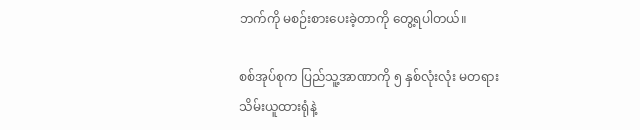ဘက်ကို မစဉ်းစားပေးခဲ့တာကို တွေ့ရပါတယ်။

စစ်အုပ်စုက ပြည်သူ့အာဏာကို ၅ နှစ်လုံးလုံး မတရားသိမ်းယူထားရုံနဲ့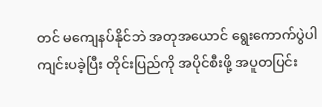တင် မကျေနပ်နိုင်ဘဲ အတုအယောင် ရွေးကောက်ပွဲပါ ကျင်းပခဲ့ပြီး တိုင်းပြည်ကို အပိုင်စီးဖို့ အပူတပြင်း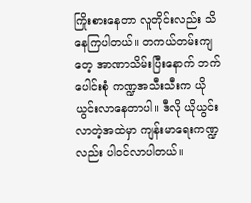ကြိုးစားနေတာ လူတိုင်းလည်း သိနေကြပါတယ်။ တကယ်တမ်းကျတေ့ အာဏာသိမ်းပြီးနောက် ဘက်ပေါင်းစုံ ကဏ္ဍအသီးသီးက ယိုယွင်းလာနေတာပါ။ ဒီလို ယိုယွင်းလာတဲ့အထဲမှာ ကျန်းမာရေးကဏ္ဍလည်း ပါဝင်လာပါတယ်။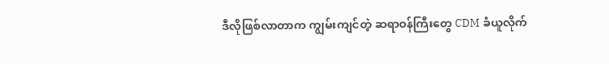ဒီလိုဖြစ်လာတာက ကျွမ်းကျင်တဲ့ ဆရာဝန်ကြီးတွေ CDM ခံယူလိုက်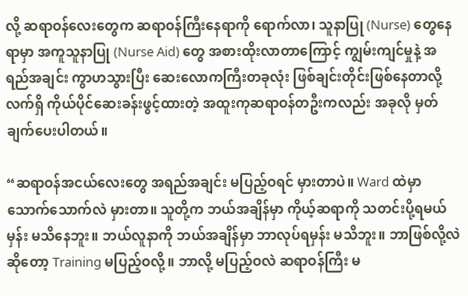လို့ ဆရာဝန်လေးတွေက ဆရာဝန်ကြီးနေရာကို ရောက်လာ၊ သူနာပြု (Nurse) တွေနေရာမှာ အကူသူနာပြု (Nurse Aid) တွေ အစားထိုးလာတာကြောင့် ကျွမ်းကျင်မှုနဲ့ အရည်အချင်း ကွာဟသွားပြီး ဆေးလောကကြီးတခုလုံး ဖြစ်ချင်းတိုင်းဖြစ်နေတာလို့ လက်ရှိ ကိုယ်ပိုင်ဆေးခန်းဖွင့်ထားတဲ့ အထူးကုဆရာဝန်တဦးကလည်း အခုလို မှတ်ချက်ပေးပါတယ်။

“ဆရာဝန်အငယ်လေးတွေ အရည်အချင်း မပြည့်ဝရင် မှားတာပဲ။ Ward ထဲမှာ သောက်သောက်လဲ မှားတာ။ သူတို့က ဘယ်အချိန်မှာ ကိုယ့်ဆရာကို သတင်းပို့ရမယ်မှန်း မသိနေဘူး။ ဘယ်လူနာကို ဘယ်အချိန်မှာ ဘာလုပ်ရမှန်း မသိဘူး။ ဘာဖြစ်လို့လဲဆိုတော့ Training မပြည့်ဝလို့။ ဘာလို့ မပြည့်ဝလဲ ဆရာဝန်ကြီး မ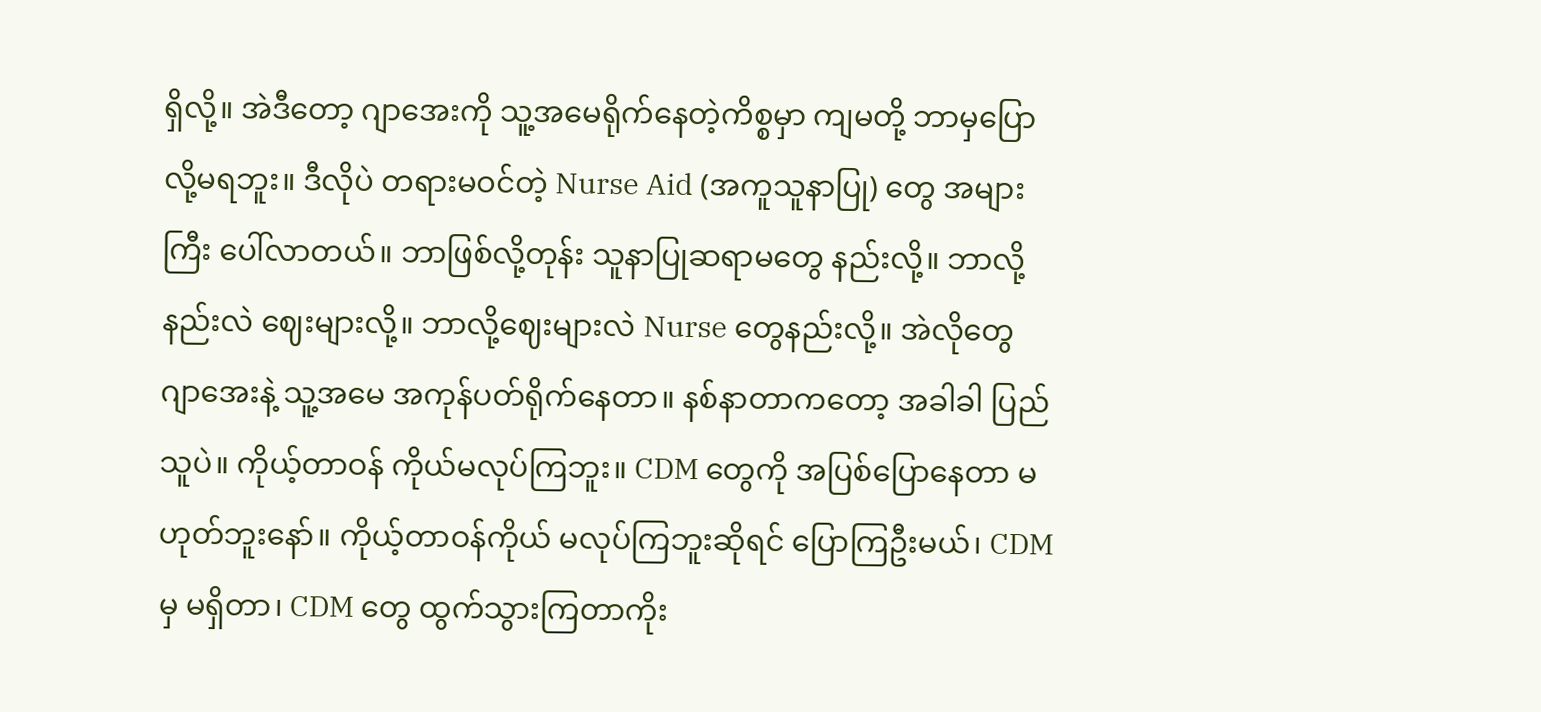ရှိလို့။ အဲဒီတော့ ဂျာအေးကို သူ့အမေရိုက်နေတဲ့ကိစ္စမှာ ကျမတို့ ဘာမှပြောလို့မရဘူး။ ဒီလိုပဲ တရားမဝင်တဲ့ Nurse Aid (အကူသူနာပြု) တွေ အများကြီး ပေါ်လာတယ်။ ဘာဖြစ်လို့တုန်း သူနာပြုဆရာမတွေ နည်းလို့။ ဘာလို့နည်းလဲ ဈေးများလို့။ ဘာလို့ဈေးများလဲ Nurse တွေနည်းလို့။ အဲလိုတွေ ဂျာအေးနဲ့ သူ့အမေ အကုန်ပတ်ရိုက်နေတာ။ နစ်နာတာကတော့ အခါခါ ပြည်သူပဲ။ ကိုယ့်တာဝန် ကိုယ်မလုပ်ကြဘူး။ CDM တွေကို အပြစ်ပြောနေတာ မဟုတ်ဘူးနော်။ ကိုယ့်တာဝန်ကိုယ် မလုပ်ကြဘူးဆိုရင် ပြောကြဦးမယ်၊ CDM မှ မရှိတာ၊ CDM တွေ ထွက်သွားကြတာကိုး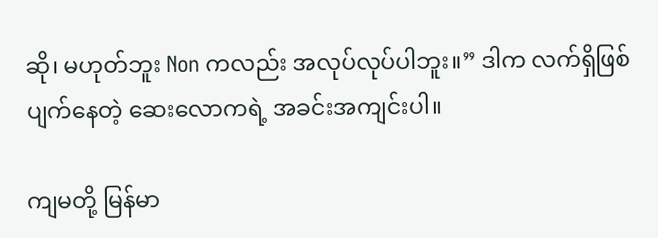ဆို၊ မဟုတ်ဘူး Non ကလည်း အလုပ်လုပ်ပါဘူး။” ဒါက လက်ရှိဖြစ်ပျက်နေတဲ့ ဆေးလောကရဲ့ အခင်းအကျင်းပါ။

ကျမတို့ မြန်မာ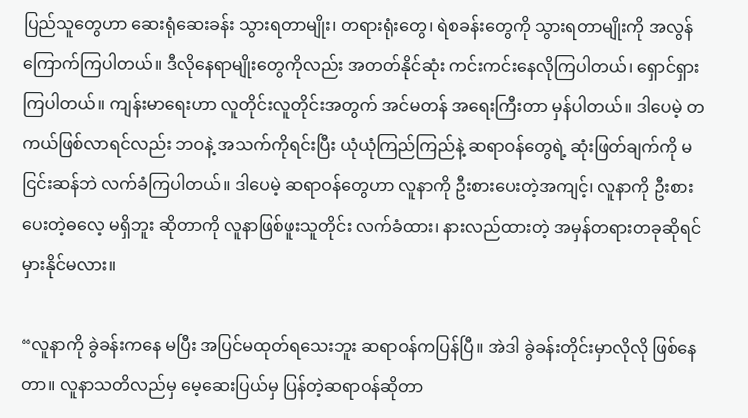ပြည်သူတွေဟာ ဆေးရုံဆေးခန်း သွားရတာမျိုး၊ တရားရုံးတွေ၊ ရဲစခန်းတွေကို သွားရတာမျိုးကို အလွန်ကြောက်ကြပါတယ်။ ဒီလိုနေရာမျိုးတွေကိုလည်း အတတ်နိုင်ဆုံး ကင်းကင်းနေလိုကြပါတယ်၊ ရှောင်ရှားကြပါတယ်။ ကျန်းမာရေးဟာ လူတိုင်းလူတိုင်းအတွက် အင်မတန် အရေးကြီးတာ မှန်ပါတယ်။ ဒါပေမဲ့ တကယ်ဖြစ်လာရင်လည်း ဘဝနဲ့ အသက်ကိုရင်းပြီး ယုံယုံကြည်ကြည်နဲ့ ဆရာဝန်တွေရဲ့ ဆုံးဖြတ်ချက်ကို မငြင်းဆန်ဘဲ လက်ခံကြပါတယ်။ ဒါပေမဲ့ ဆရာဝန်တွေဟာ လူနာကို ဦးစားပေးတဲ့အကျင့်၊ လူနာကို ဦးစားပေးတဲ့ဓလေ့ မရှိဘူး ဆိုတာကို လူနာဖြစ်ဖူးသူတိုင်း လက်ခံထား၊ နားလည်ထားတဲ့ အမှန်တရားတခုဆိုရင် မှားနိုင်မလား။

“လူနာကို ခွဲခန်းကနေ မပြီး အပြင်မထုတ်ရသေးဘူး ဆရာဝန်ကပြန်ပြီ။ အဲဒါ ခွဲခန်းတိုင်းမှာလိုလို ဖြစ်နေတာ။ လူနာသတိလည်မှ မေ့ဆေးပြယ်မှ ပြန်တဲ့ဆရာဝန်ဆိုတာ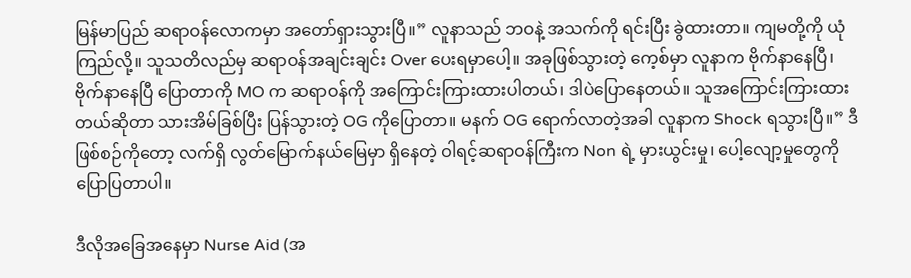မြန်မာပြည် ဆရာဝန်လောကမှာ အတော်ရှားသွားပြီ။” လူနာသည် ဘဝနဲ့ အသက်ကို ရင်းပြီး ခွဲထားတာ။ ကျမတို့ကို ယုံကြည်လို့။ သူသတိလည်မှ ဆရာဝန်အချင်းချင်း Over ပေးရမှာပေါ့။ အခုဖြစ်သွားတဲ့ ကေ့စ်မှာ လူနာက ဗိုက်နာနေပြီ၊ ဗိုက်နာနေပြီ ပြောတာကို MO က ဆရာဝန်ကို အကြောင်းကြားထားပါတယ်၊ ဒါပဲပြောနေတယ်။ သူအကြောင်းကြားထားတယ်ဆိုတာ သားအိမ်ခြစ်ပြီး ပြန်သွားတဲ့ OG ကိုပြောတာ။ မနက် OG ရောက်လာတဲ့အခါ လူနာက Shock ရသွားပြီ။” ဒီဖြစ်စဉ်ကိုတော့ လက်ရှိ လွတ်မြောက်နယ်မြေမှာ ရှိနေတဲ့ ဝါရင့်ဆရာဝန်ကြီးက Non ရဲ့ မှားယွင်းမှု၊ ပေါ့လျော့မှုတွေကို ပြောပြတာပါ။

ဒီလိုအခြေအနေမှာ Nurse Aid (အ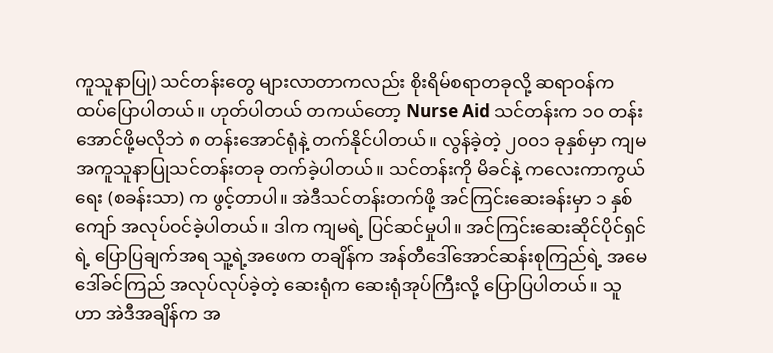ကူသူနာပြု) သင်တန်းတွေ များလာတာကလည်း စိုးရိမ်စရာတခုလို့ ဆရာဝန်က ထပ်‌‌ပြောပါတယ်။ ဟုတ်ပါတယ် တကယ်တော့ Nurse Aid သင်တန်းက ၁၀ တန်းအောင်ဖို့မလိုဘဲ ၈ တန်းအောင်ရုံနဲ့ တက်နိုင်ပါတယ်။ လွန်ခဲ့တဲ့ ၂၀၀၁ ခုနှစ်မှာ ကျမ အကူသူနာပြုသင်တန်းတခု တက်ခဲ့ပါတယ်။ သင်တန်းကို မိခင်နဲ့ ကလေးကာကွယ်ရေး (စခန်းသာ) က ဖွင့်တာပါ။ အဲဒီသင်တန်းတက်ဖို့ အင်ကြင်းဆေးခန်းမှာ ၁ နှစ်ကျော် အလုပ်ဝင်ခဲ့ပါတယ်။ ဒါက ကျမရဲ့ ပြင်ဆင်မှုပါ။ အင်ကြင်းဆေးဆိုင်ပိုင်ရှင်ရဲ့ ပြောပြချက်အရ သူ့ရဲ့အဖေက တချိန်က အန်တီဒေါ်အောင်ဆန်းစုကြည်ရဲ့ အမေ ဒေါ်ခင်ကြည် အလုပ်လုပ်ခဲ့တဲ့ ဆေးရုံက ဆေးရုံအုပ်ကြီးလို့ ပြောပြပါတယ်။ သူဟာ အဲဒီအချိန်က အ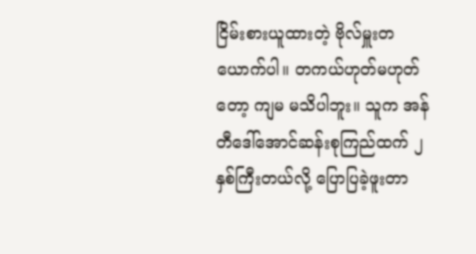ငြိမ်းစားယူထားတဲ့ ဗိုလ်မှူးတယောက်ပါ။ တကယ်ဟုတ်မဟုတ်တော့ ကျမ မသိပါဘူး။ သူက အန်တီဒေါ်အောင်ဆန်းစုကြည်ထက် ၂ နှစ်ကြီးတယ်လို့ ပြောပြခဲ့ဖူးတာ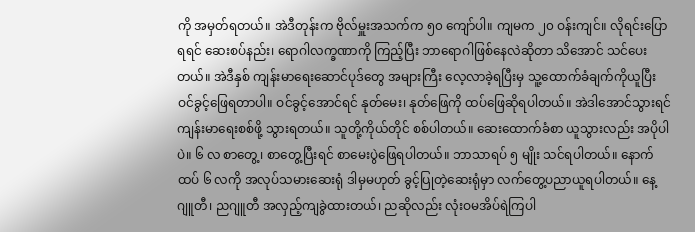ကို အမှတ်ရတယ်။ အဲဒီတုန်းက ဗိုလ်မှူးအသက်က ၅၀ ကျော်ပါ။ ကျမက ၂၀ ဝန်းကျင်။ ‌လိုရင်းပြောရရင် ဆေးစပ်နည်း၊ ‌ရောဂါလက္ခဏာကို ကြည့်ပြီး ဘာရောဂါဖြစ်နေလဲဆိုတာ သိအောင် သင်ပေးတယ်။ အဲဒီနှစ် ကျန်းမာရေးဆောင်ပုဒ်တွေ အများကြီး လေ့လာခဲ့ရပြီးမှ သူ့ထောက်ခံချက်ကိုယူပြီး ဝင်ခွင့်ဖြေရတာပါ။ ဝင်ခွင့်အောင်ရင် နုတ်မေး၊ နုတ်ဖြေကို ထပ်ဖြေဆိုရပါတယ်။ အဲဒါအောင်သွားရင် ကျန်းမာရေးစစ်ဖို့ သွားရတယ်။ သူတို့ကိုယ်တိုင် စစ်ပါတယ်။ ဆေးထောက်ခံစာ ယူသွားလည်း အပိုပါပဲ။ ၆ လ စာတွေ့၊ စာတွေ့ပြီးရင် စာမေးပွဲဖြေရပါတယ်။ ဘာသာရပ် ၅ မျိုး သင်ရပါတယ်။ နောက်ထပ် ၆ လကို အလုပ်သမားဆေးရုံ ဒါမှမဟုတ် ခွင့်ပြုတဲ့ဆေးရုံမှာ လက်တွေ့ပညာယူရပါတယ်။ နေ့ဂျူတီ၊ ညဂျူတီ အလှည့်ကျခွဲထားတယ်၊ ညဆိုလည်း လုံးဝမအိပ်ရဲကြပါ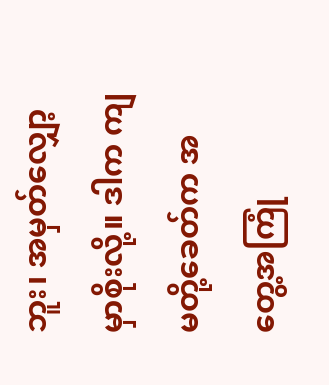ဘူး၊ အမှတ်လျှော့မှာစိုးလို့။ ဒါက ကျမတို့ခေတ်က အတွေ့အကြုံ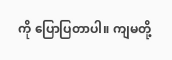ကို ပြောပြတာပါ။ ကျမတို့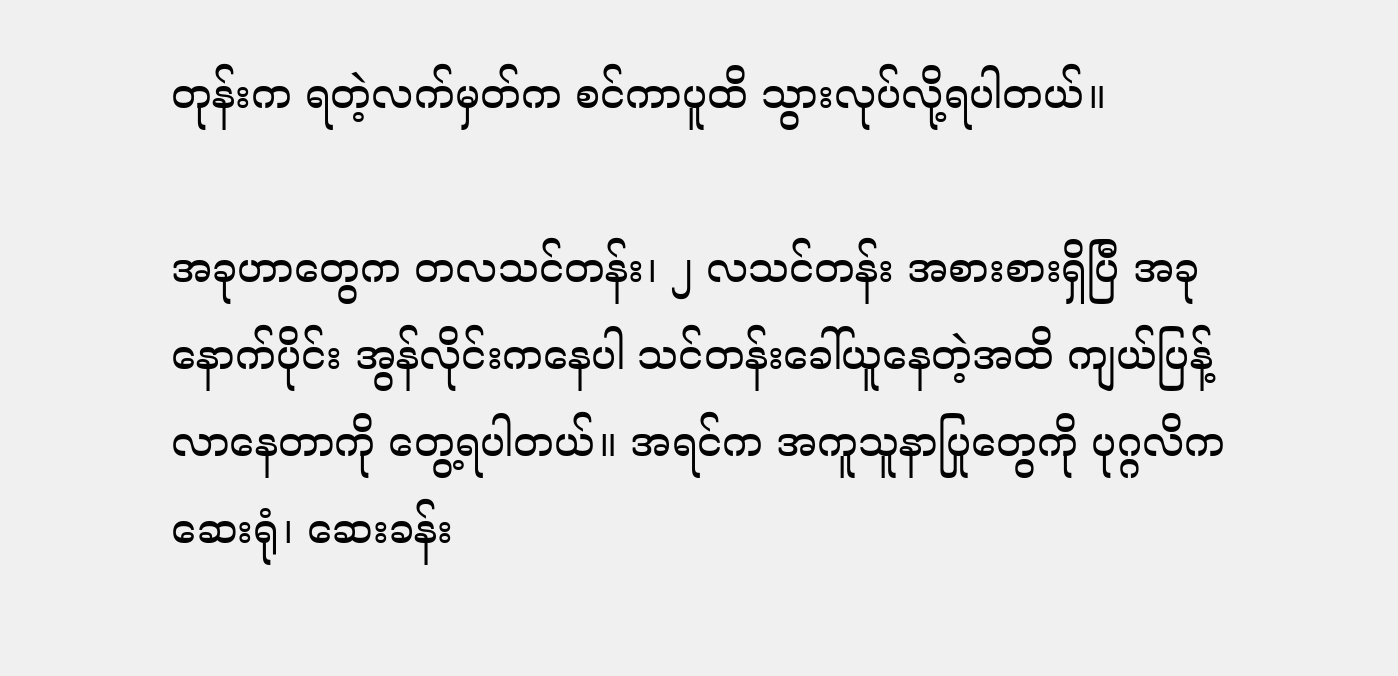တုန်းက ရတဲ့လက်မှတ်က စင်ကာပူထိ သွားလုပ်လို့ရပါတယ်။

အခုဟာတွေက တလသင်တန်း၊ ၂ လသင်တန်း အစားစားရှိပြီ အခုနောက်ပိုင်း အွန်လိုင်းကနေပါ သင်တန်းခေါ်ယူနေတဲ့အထိ ကျယ်ပြန့်လာနေတာကို တွေ့ရပါတယ်။ အရင်က အကူသူနာပြုတွေကို ပုဂ္ဂလိက ဆေးရုံ၊ ဆေးခန်း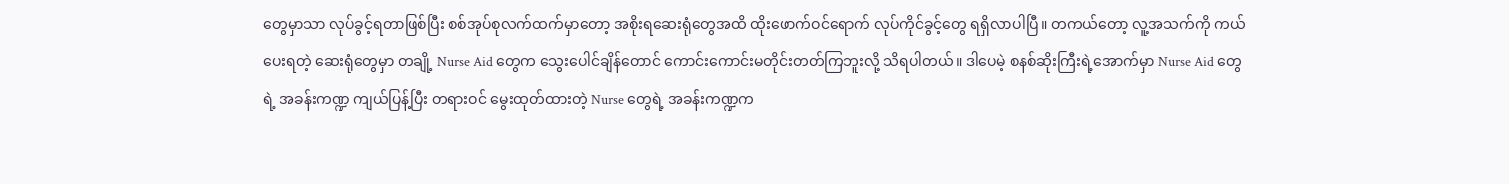တွေမှာသာ လုပ်ခွင့်ရတာဖြစ်ပြီး စစ်အုပ်စုလက်ထက်မှာတော့ အစိုးရဆေးရုံတွေအထိ ထိုးဖောက်ဝင်ရောက် လုပ်ကိုင်ခွင့်တွေ ရရှိလာပါပြီ။ တကယ်တော့ လူ့အသက်ကို ကယ်ပေးရတဲ့ ဆေးရုံတွေမှာ တချို့ Nurse Aid တွေက သွေးပေါင်ချိန်တောင် ကောင်းကောင်းမတိုင်းတတ်ကြဘူးလို့ သိရပါတယ်။ ဒါပေမဲ့ စနစ်ဆိုးကြီးရဲ့အောက်မှာ Nurse Aid တွေရဲ့ အခန်းကဏ္ဍ ကျယ်ပြန့်ပြီး တရားဝင် မွေးထုတ်ထားတဲ့ Nurse တွေရဲ့ အခန်းကဏ္ဍက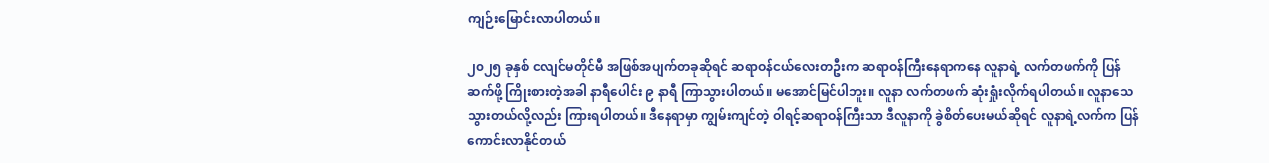ကျဉ်းမြောင်းလာပါတယ်။

၂၀၂၅ ခုနှစ် ငလျင်မတိုင်မီ အဖြစ်အပျက်တခုဆိုရင် ဆရာဝန်ငယ်လေးတဦးက ဆရာဝန်ကြီးနေရာကနေ လူနာရဲ့ လက်တဖက်ကို ပြန်ဆက်ဖို့ ကြိုးစားတဲ့အခါ နာရီပေါင်း ၉ နာရီ ကြာသွားပါတယ်။ မအောင်မြင်ပါဘူး။ လူနာ လက်တဖက် ဆုံးရှုံးလိုက်ရပါတယ်။ လူနာသေသွားတယ်လို့လည်း ကြားရပါတယ်။ ဒီနေရာမှာ ကျွမ်းကျင်တဲ့ ဝါရင့်ဆရာဝန်ကြီးသာ ဒီလူနာကို ခွဲစိတ်ပေးမယ်ဆိုရင် လူနာရဲ့လက်က ပြန်ကောင်းလာနိုင်တယ်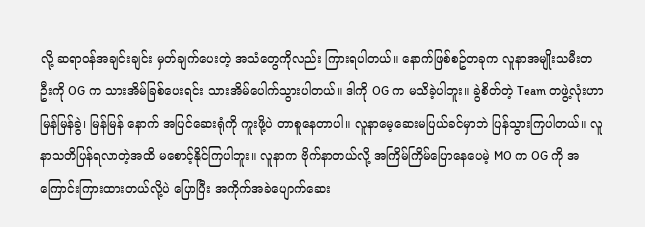လို့ ဆရာဝန်အချင်းချင်း မှတ်ချက်ပေးတဲ့ အသံတွေကိုလည်း ကြားရပါတယ်။ နောက်ဖြစ်စဥ်တခုက လူနာအမျိုးသမီးတဦးကို OG က သားအိမ်ခြစ်ပေးရင်း သားအိမ်ပေါက်သွားပါတယ်။ ဒါကို OG က မသိခဲ့ပါဘူး။ ခွဲစိတ်တဲ့ Team တဖွဲ့လုံးဟာ မြန်မြန်ခွဲ၊ မြန်မြန် နောက် အပြင်ဆေးရုံကို ကူးဖို့ပဲ တာစူနေတာပါ။ လူနာမေ့ဆေးမပြယ်ခင်မှာဘဲ ပြန်သွားကြပါတယ်။ လူနာသတိပြန်ရလာတဲ့အထိ မစောင့်နိုင်ကြပါဘူး။ လူနာက ဗိုက်နာတယ်လို့ အကြိမ်ကြိမ်ပြောနေပေမဲ့ MO က OG ကို အကြောင်းကြားထားတယ်လို့ပဲ ပြောပြီး အကိုက်အခဲပျောက်ဆေး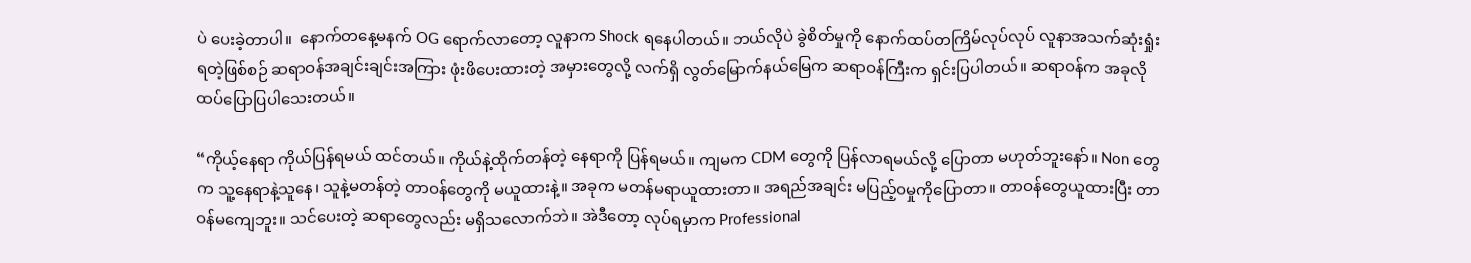ပဲ ပေးခဲ့တာပါ။  နောက်တနေ့မနက် OG ရောက်လာတော့ လူနာက Shock ရနေပါတယ်။ ဘယ်လိုပဲ ခွဲစိတ်မှုကို နောက်ထပ်တကြိမ်လုပ်လုပ် လူနာအသက်ဆုံးရှုံးရတဲ့ဖြစ်စဉ် ဆရာဝန်အချင်းချင်းအကြား ဖုံးဖိပေးထားတဲ့ အမှားတွေလို့ လက်ရှိ လွတ်မြောက်နယ်မြေက ဆရာဝန်ကြီးက ရှင်းပြပါတယ်။ ဆရာဝန်က အခုလို ထပ်ပြောပြပါသေးတယ်။

“ကိုယ့်နေရာ ကိုယ်ပြန်ရမယ် ထင်တယ်။ ကိုယ်နဲ့ထိုက်တန်တဲ့ နေရာကို ပြန်ရမယ်။ ကျမက CDM တွေကို ပြန်လာရမယ်လို့ ပြောတာ မဟုတ်ဘူးနော်။ Non တွေက သူ့နေရာနဲ့သူနေ၊ သူနဲ့မတန်တဲ့ တာဝန်တွေကို မယူထားနဲ့။ အခုက မတန်မရာယူထားတာ။ အရည်အချင်း မပြည့်ဝမှုကိုပြောတာ။ တာဝန်တွေယူထားပြီး တာဝန်မကျေဘူး။ သင်ပေးတဲ့ ဆရာတွေလည်း မရှိသလောက်ဘဲ။ အဲဒီတော့ လုပ်ရမှာက Professional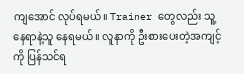ကျအောင် လုပ်ရမယ်။ Trainer တွေလည်း သူ့နေရာနဲ့သူ နေရမယ်။ လူနာကို ဦးစားပေးတဲ့အကျင့်ကို ပြန်သင်ရ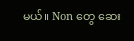မယ်။ Non တွေ ဆေး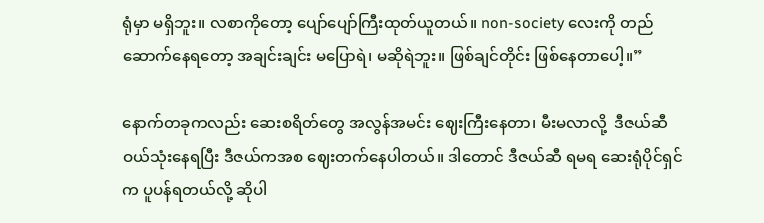ရုံမှာ မရှိဘူး။ လစာကိုတော့ ပျော်ပျော်ကြီးထုတ်ယူတယ်။ non-society လေးကို တည်ဆောက်နေရတော့ အချင်းချင်း မပြောရဲ၊ မဆိုရဲဘူး။ ဖြစ်ချင်တိုင်း ဖြစ်နေတာပေါ့။”

နောက်တခုကလည်း ဆေးစရိတ်တွေ အလွန်အမင်း ဈေးကြီးနေတာ၊ မီးမလာလို့  ဒီဇယ်ဆီ ဝယ်သုံးနေရပြီး ဒီဇယ်ကအစ ဈေးတက်နေပါတယ်။ ဒါတောင် ဒီဇယ်ဆီ ရမရ ဆေးရုံပိုင်ရှင်က ပူပန်ရတယ်လို့ ဆိုပါ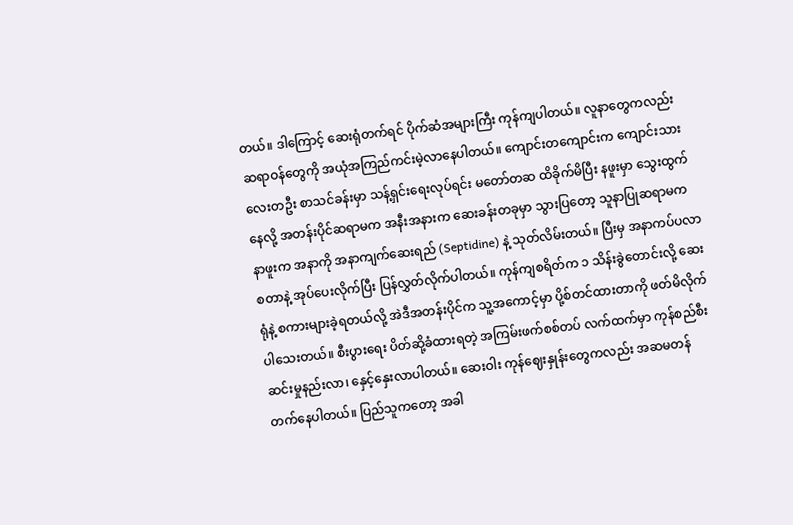တယ်။ ဒါကြောင့် ဆေးရုံတက်ရင် ပိုက်ဆံအများကြီး ကုန်ကျပါတယ်။ လူနာတွေကလည်း ဆရာဝန်တွေကို အယုံအကြည်ကင်းမဲ့လာနေပါတယ်။ ကျောင်းတကျောင်းက ကျောင်းသားလေးတဦး စာသင်ခန်းမှာ သန့်ရှင်းရေးလုပ်ရင်း မတော်တဆ ထိခိုက်မိပြီး နဖူးမှာ သွေးထွက်နေလို့ အတန်းပိုင်ဆရာမက အနီးအနားက ဆေးခန်းတခုမှာ သွားပြတော့ သူနာပြုဆရာမက နာဖူးက အနာကို အနာကျက်ဆေးရည် (Septidine) နဲ့ သုတ်လိမ်းတယ်။ ပြီးမှ အနာကပ်ပလာစတာနဲ့ အုပ်ပေးလိုက်ပြီး ပြန်လွှတ်လိုက်ပါတယ်။ ကုန်ကျစရိတ်က ၁ သိန်းခွဲတောင်းလို့ ဆေးရုံနဲ့ စကားများခဲ့ရတယ်လို့ အဲဒီအတန်းပိုင်က သူ့အကောင့်မှာ ပို့စ်တင်ထားတာကို ဖတ်မိလိုက်ပါသေးတယ်။ စီးပွားရေး ပိတ်ဆို့ခံထားရတဲ့ အကြမ်းဖက်စစ်တပ် လက်ထက်မှာ ကုန်စည်စီးဆင်းမှုနည်းလာ၊ နှေင့်နှေးလာပါတယ်။ ဆေးဝါး ကုန်ဈေးနှုန်းတွေကလည်း အဆမတန် တက်နေပါတယ်။ ပြည်သူကတော့ အခါ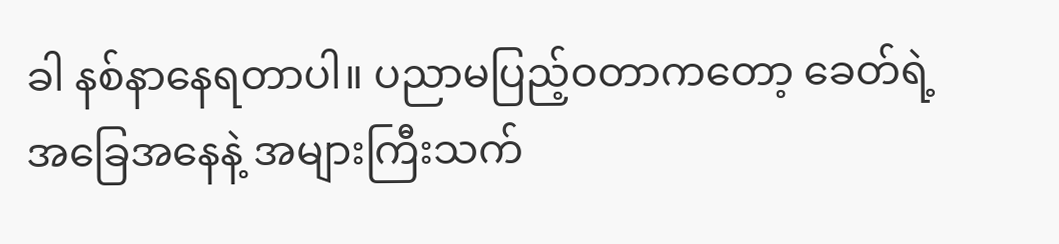ခါ နစ်နာနေရတာပါ။ ပညာမပြည့်ဝတာကတော့ ခေတ်ရဲ့ အခြေအနေနဲ့ အများကြီးသက်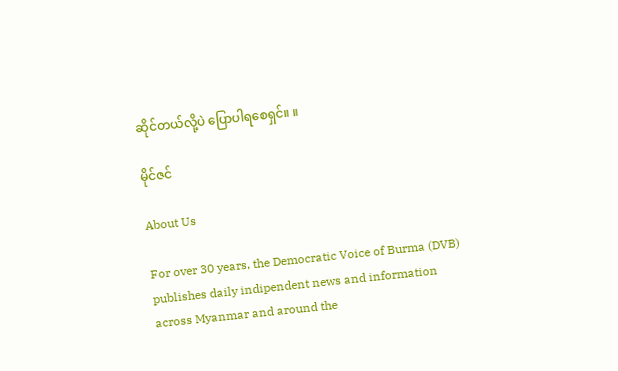ဆိုင်တယ်လို့ပဲ ပြောပါရစေရှင်။ ။

မိုင်ဇင်

About Us

For over 30 years, the Democratic Voice of Burma (DVB) publishes daily indipendent news and information across Myanmar and around the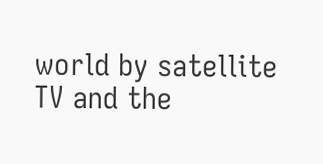world by satellite TV and the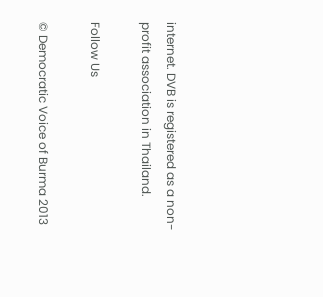internet. DVB is registered as a non-profit association in Thailand.

Follow Us

© Democratic Voice of Burma 2013